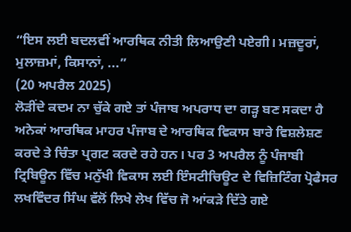“ਇਸ ਲਈ ਬਦਲਵੀਂ ਆਰਥਿਕ ਨੀਤੀ ਲਿਆਉਣੀ ਪਏਗੀ। ਮਜ਼ਦੂਰਾਂ, ਮੁਲਾਜ਼ਮਾਂ, ਕਿਸਾਨਾਂ, ...”
(20 ਅਪਰੈਲ 2025)
ਲੋੜੀਂਦੇ ਕਦਮ ਨਾ ਚੁੱਕੇ ਗਏ ਤਾਂ ਪੰਜਾਬ ਅਪਰਾਧ ਦਾ ਗੜ੍ਹ ਬਣ ਸਕਦਾ ਹੈ
ਅਨੇਕਾਂ ਆਰਥਿਕ ਮਾਹਰ ਪੰਜਾਬ ਦੇ ਆਰਥਿਕ ਵਿਕਾਸ ਬਾਰੇ ਵਿਸ਼ਲੇਸ਼ਣ ਕਰਦੇ ਤੇ ਚਿੰਤਾ ਪ੍ਰਗਟ ਕਰਦੇ ਰਹੇ ਹਨ। ਪਰ 3 ਅਪਰੈਲ ਨੂੰ ਪੰਜਾਬੀ ਟ੍ਰਿਬਿਊਨ ਵਿੱਚ ਮਨੁੱਖੀ ਵਿਕਾਸ ਲਈ ਇੰਸਟੀਚਿਊਟ ਦੇ ਵਿਜ਼ਿਟਿੰਗ ਪ੍ਰੋਫੈਸਰ ਲਖਵਿੰਦਰ ਸਿੰਘ ਵੱਲੋਂ ਲਿਖੇ ਲੇਖ ਵਿੱਚ ਜੋ ਆਂਕੜੇ ਦਿੱਤੇ ਗਏ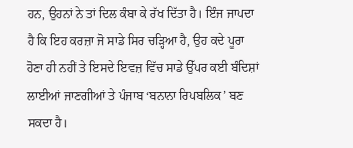ਹਨ, ਉਹਨਾਂ ਨੇ ਤਾਂ ਦਿਲ ਕੰਬਾ ਕੇ ਰੱਖ ਦਿੱਤਾ ਹੈ। ਇੰਜ ਜਾਪਦਾ ਹੈ ਕਿ ਇਹ ਕਰਜ਼ਾ ਜੋ ਸਾਡੇ ਸਿਰ ਚੜ੍ਹਿਆ ਹੈ, ਉਹ ਕਦੇ ਪੂਰਾ ਹੋਣਾ ਹੀ ਨਹੀਂ ਤੇ ਇਸਦੇ ਇਵਜ਼ ਵਿੱਚ ਸਾਡੇ ਉੱਪਰ ਕਈ ਬੰਦਿਸ਼ਾਂ ਲਾਈਆਂ ਜਾਣਗੀਆਂ ਤੇ ਪੰਜਾਬ ‘ਬਨਾਨਾ ਰਿਪਬਲਿਕ’ ਬਣ ਸਕਦਾ ਹੈ।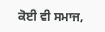ਕੋਈ ਵੀ ਸਮਾਜ,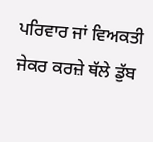ਪਰਿਵਾਰ ਜਾਂ ਵਿਅਕਤੀ ਜੇਕਰ ਕਰਜ਼ੇ ਥੱਲੇ ਡੁੱਬ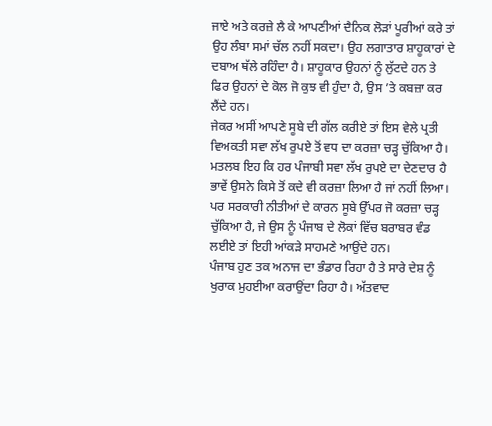ਜਾਏ ਅਤੇ ਕਰਜ਼ੇ ਲੈ ਕੇ ਆਪਣੀਆਂ ਦੈਨਿਕ ਲੋੜਾਂ ਪੂਰੀਆਂ ਕਰੇ ਤਾਂ ਉਹ ਲੰਬਾ ਸਮਾਂ ਚੱਲ ਨਹੀਂ ਸਕਦਾ। ਉਹ ਲਗਾਤਾਰ ਸ਼ਾਹੂਕਾਰਾਂ ਦੇ ਦਬਾਅ ਥੱਲੇ ਰਹਿੰਦਾ ਹੈ। ਸ਼ਾਹੂਕਾਰ ਉਹਨਾਂ ਨੂੰ ਲੁੱਟਦੇ ਹਨ ਤੇ ਫਿਰ ਉਹਨਾਂ ਦੇ ਕੋਲ ਜੋ ਕੁਝ ਵੀ ਹੁੰਦਾ ਹੈ, ਉਸ ’ਤੇ ਕਬਜ਼ਾ ਕਰ ਲੈਂਦੇ ਹਨ।
ਜੇਕਰ ਅਸੀਂ ਆਪਣੇ ਸੂਬੇ ਦੀ ਗੱਲ ਕਰੀਏ ਤਾਂ ਇਸ ਵੇਲੇ ਪ੍ਰਤੀ ਵਿਅਕਤੀ ਸਵਾ ਲੱਖ ਰੁਪਏ ਤੋਂ ਵਧ ਦਾ ਕਰਜ਼ਾ ਚੜ੍ਹ ਚੁੱਕਿਆ ਹੈ। ਮਤਲਬ ਇਹ ਕਿ ਹਰ ਪੰਜਾਬੀ ਸਵਾ ਲੱਖ ਰੁਪਏ ਦਾ ਦੇਣਦਾਰ ਹੈ ਭਾਵੇਂ ਉਸਨੇ ਕਿਸੇ ਤੋਂ ਕਦੇ ਵੀ ਕਰਜ਼ਾ ਲਿਆ ਹੈ ਜਾਂ ਨਹੀਂ ਲਿਆ। ਪਰ ਸਰਕਾਰੀ ਨੀਤੀਆਂ ਦੇ ਕਾਰਨ ਸੂਬੇ ਉੱਪਰ ਜੋ ਕਰਜ਼ਾ ਚੜ੍ਹ ਚੁੱਕਿਆ ਹੈ, ਜੇ ਉਸ ਨੂੰ ਪੰਜਾਬ ਦੇ ਲੋਕਾਂ ਵਿੱਚ ਬਰਾਬਰ ਵੰਡ ਲਈਏ ਤਾਂ ਇਹੀ ਆਂਕੜੇ ਸਾਹਮਣੇ ਆਉਂਦੇ ਹਨ।
ਪੰਜਾਬ ਹੁਣ ਤਕ ਅਨਾਜ ਦਾ ਭੰਡਾਰ ਰਿਹਾ ਹੈ ਤੇ ਸਾਰੇ ਦੇਸ਼ ਨੂੰ ਖੁਰਾਕ ਮੁਹਈਆ ਕਰਾਉਂਦਾ ਰਿਹਾ ਹੈ। ਅੱਤਵਾਦ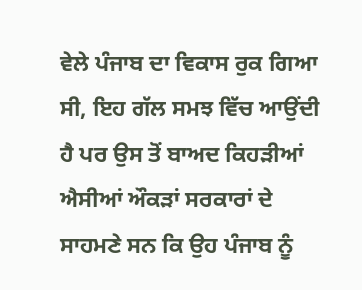ਵੇਲੇ ਪੰਜਾਬ ਦਾ ਵਿਕਾਸ ਰੁਕ ਗਿਆ ਸੀ, ਇਹ ਗੱਲ ਸਮਝ ਵਿੱਚ ਆਉਂਦੀ ਹੈ ਪਰ ਉਸ ਤੋਂ ਬਾਅਦ ਕਿਹੜੀਆਂ ਐਸੀਆਂ ਔਕੜਾਂ ਸਰਕਾਰਾਂ ਦੇ ਸਾਹਮਣੇ ਸਨ ਕਿ ਉਹ ਪੰਜਾਬ ਨੂੰ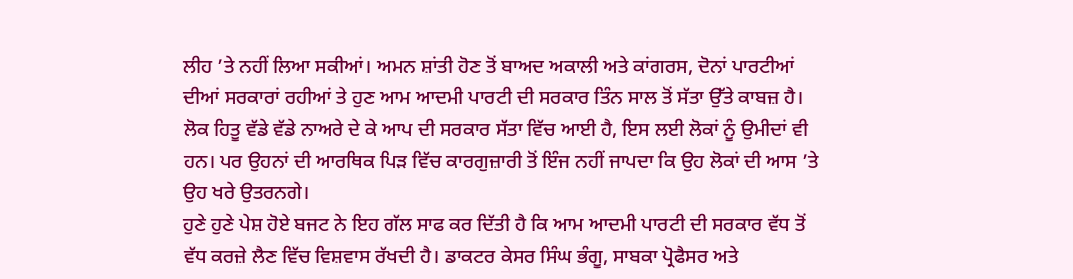ਲੀਹ ’ਤੇ ਨਹੀਂ ਲਿਆ ਸਕੀਆਂ। ਅਮਨ ਸ਼ਾਂਤੀ ਹੋਣ ਤੋਂ ਬਾਅਦ ਅਕਾਲੀ ਅਤੇ ਕਾਂਗਰਸ, ਦੋਨਾਂ ਪਾਰਟੀਆਂ ਦੀਆਂ ਸਰਕਾਰਾਂ ਰਹੀਆਂ ਤੇ ਹੁਣ ਆਮ ਆਦਮੀ ਪਾਰਟੀ ਦੀ ਸਰਕਾਰ ਤਿੰਨ ਸਾਲ ਤੋਂ ਸੱਤਾ ਉੱਤੇ ਕਾਬਜ਼ ਹੈ। ਲੋਕ ਹਿਤੂ ਵੱਡੇ ਵੱਡੇ ਨਾਅਰੇ ਦੇ ਕੇ ਆਪ ਦੀ ਸਰਕਾਰ ਸੱਤਾ ਵਿੱਚ ਆਈ ਹੈ, ਇਸ ਲਈ ਲੋਕਾਂ ਨੂੰ ਉਮੀਦਾਂ ਵੀ ਹਨ। ਪਰ ਉਹਨਾਂ ਦੀ ਆਰਥਿਕ ਪਿੜ ਵਿੱਚ ਕਾਰਗੁਜ਼ਾਰੀ ਤੋਂ ਇੰਜ ਨਹੀਂ ਜਾਪਦਾ ਕਿ ਉਹ ਲੋਕਾਂ ਦੀ ਆਸ ’ਤੇ ਉਹ ਖਰੇ ਉਤਰਨਗੇ।
ਹੁਣੇ ਹੁਣੇ ਪੇਸ਼ ਹੋਏ ਬਜਟ ਨੇ ਇਹ ਗੱਲ ਸਾਫ ਕਰ ਦਿੱਤੀ ਹੈ ਕਿ ਆਮ ਆਦਮੀ ਪਾਰਟੀ ਦੀ ਸਰਕਾਰ ਵੱਧ ਤੋਂ ਵੱਧ ਕਰਜ਼ੇ ਲੈਣ ਵਿੱਚ ਵਿਸ਼ਵਾਸ ਰੱਖਦੀ ਹੈ। ਡਾਕਟਰ ਕੇਸਰ ਸਿੰਘ ਭੰਗੂ, ਸਾਬਕਾ ਪ੍ਰੋਫੈਸਰ ਅਤੇ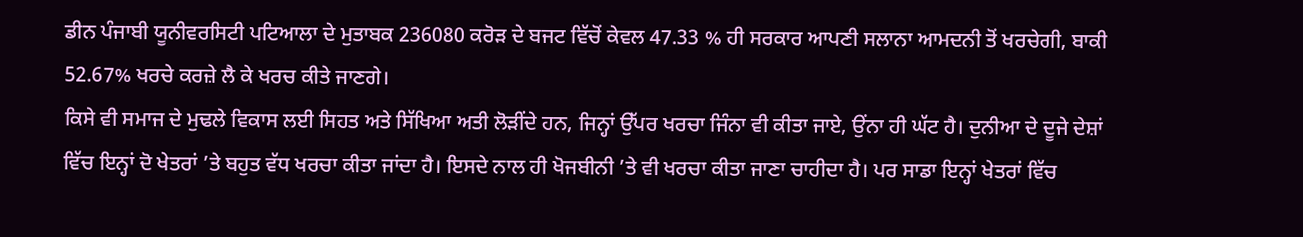ਡੀਨ ਪੰਜਾਬੀ ਯੂਨੀਵਰਸਿਟੀ ਪਟਿਆਲਾ ਦੇ ਮੁਤਾਬਕ 236080 ਕਰੋੜ ਦੇ ਬਜਟ ਵਿੱਚੋਂ ਕੇਵਲ 47.33 % ਹੀ ਸਰਕਾਰ ਆਪਣੀ ਸਲਾਨਾ ਆਮਦਨੀ ਤੋਂ ਖਰਚੇਗੀ, ਬਾਕੀ 52.67% ਖਰਚੇ ਕਰਜ਼ੇ ਲੈ ਕੇ ਖਰਚ ਕੀਤੇ ਜਾਣਗੇ।
ਕਿਸੇ ਵੀ ਸਮਾਜ ਦੇ ਮੁਢਲੇ ਵਿਕਾਸ ਲਈ ਸਿਹਤ ਅਤੇ ਸਿੱਖਿਆ ਅਤੀ ਲੋੜੀਂਦੇ ਹਨ, ਜਿਨ੍ਹਾਂ ਉੱਪਰ ਖਰਚਾ ਜਿੰਨਾ ਵੀ ਕੀਤਾ ਜਾਏ, ਉਂਨਾ ਹੀ ਘੱਟ ਹੈ। ਦੁਨੀਆ ਦੇ ਦੂਜੇ ਦੇਸ਼ਾਂ ਵਿੱਚ ਇਨ੍ਹਾਂ ਦੋ ਖੇਤਰਾਂ ’ਤੇ ਬਹੁਤ ਵੱਧ ਖਰਚਾ ਕੀਤਾ ਜਾਂਦਾ ਹੈ। ਇਸਦੇ ਨਾਲ ਹੀ ਖੋਜਬੀਨੀ ’ਤੇ ਵੀ ਖਰਚਾ ਕੀਤਾ ਜਾਣਾ ਚਾਹੀਦਾ ਹੈ। ਪਰ ਸਾਡਾ ਇਨ੍ਹਾਂ ਖੇਤਰਾਂ ਵਿੱਚ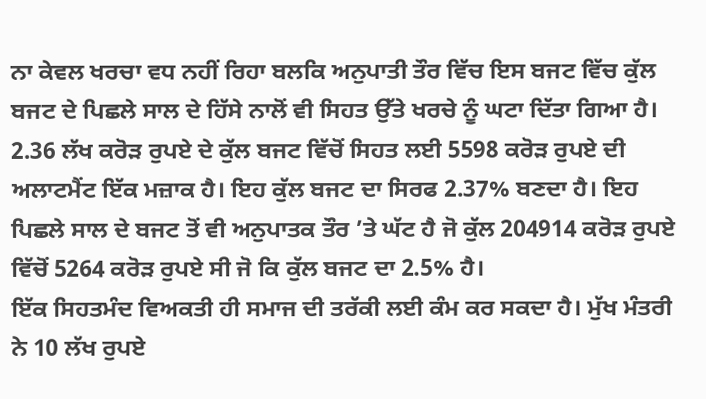ਨਾ ਕੇਵਲ ਖਰਚਾ ਵਧ ਨਹੀਂ ਰਿਹਾ ਬਲਕਿ ਅਨੁਪਾਤੀ ਤੌਰ ਵਿੱਚ ਇਸ ਬਜਟ ਵਿੱਚ ਕੁੱਲ ਬਜਟ ਦੇ ਪਿਛਲੇ ਸਾਲ ਦੇ ਹਿੱਸੇ ਨਾਲੋਂ ਵੀ ਸਿਹਤ ਉੱਤੇ ਖਰਚੇ ਨੂੰ ਘਟਾ ਦਿੱਤਾ ਗਿਆ ਹੈ। 2.36 ਲੱਖ ਕਰੋੜ ਰੁਪਏ ਦੇ ਕੁੱਲ ਬਜਟ ਵਿੱਚੋਂ ਸਿਹਤ ਲਈ 5598 ਕਰੋੜ ਰੁਪਏ ਦੀ ਅਲਾਟਮੈਂਟ ਇੱਕ ਮਜ਼ਾਕ ਹੈ। ਇਹ ਕੁੱਲ ਬਜਟ ਦਾ ਸਿਰਫ 2.37% ਬਣਦਾ ਹੈ। ਇਹ ਪਿਛਲੇ ਸਾਲ ਦੇ ਬਜਟ ਤੋਂ ਵੀ ਅਨੁਪਾਤਕ ਤੌਰ ’ਤੇ ਘੱਟ ਹੈ ਜੋ ਕੁੱਲ 204914 ਕਰੋੜ ਰੁਪਏ ਵਿੱਚੋਂ 5264 ਕਰੋੜ ਰੁਪਏ ਸੀ ਜੋ ਕਿ ਕੁੱਲ ਬਜਟ ਦਾ 2.5% ਹੈ।
ਇੱਕ ਸਿਹਤਮੰਦ ਵਿਅਕਤੀ ਹੀ ਸਮਾਜ ਦੀ ਤਰੱਕੀ ਲਈ ਕੰਮ ਕਰ ਸਕਦਾ ਹੈ। ਮੁੱਖ ਮੰਤਰੀ ਨੇ 10 ਲੱਖ ਰੁਪਏ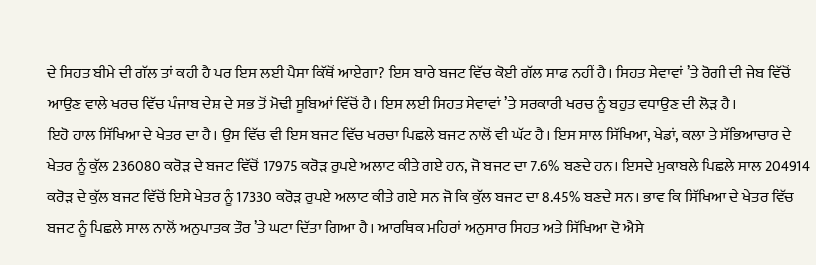ਦੇ ਸਿਹਤ ਬੀਮੇ ਦੀ ਗੱਲ ਤਾਂ ਕਹੀ ਹੈ ਪਰ ਇਸ ਲਈ ਪੈਸਾ ਕਿੱਥੋਂ ਆਏਗਾ? ਇਸ ਬਾਰੇ ਬਜਟ ਵਿੱਚ ਕੋਈ ਗੱਲ ਸਾਫ ਨਹੀਂ ਹੈ। ਸਿਹਤ ਸੇਵਾਵਾਂ ’ਤੇ ਰੋਗੀ ਦੀ ਜੇਬ ਵਿੱਚੋਂ ਆਉਣ ਵਾਲੇ ਖਰਚ ਵਿੱਚ ਪੰਜਾਬ ਦੇਸ਼ ਦੇ ਸਭ ਤੋਂ ਮੋਢੀ ਸੂਬਿਆਂ ਵਿੱਚੋਂ ਹੈ। ਇਸ ਲਈ ਸਿਹਤ ਸੇਵਾਵਾਂ ’ਤੇ ਸਰਕਾਰੀ ਖਰਚ ਨੂੰ ਬਹੁਤ ਵਧਾਉਣ ਦੀ ਲੋੜ ਹੈ।
ਇਹੋ ਹਾਲ ਸਿੱਖਿਆ ਦੇ ਖੇਤਰ ਦਾ ਹੈ। ਉਸ ਵਿੱਚ ਵੀ ਇਸ ਬਜਟ ਵਿੱਚ ਖਰਚਾ ਪਿਛਲੇ ਬਜਟ ਨਾਲੋਂ ਵੀ ਘੱਟ ਹੈ। ਇਸ ਸਾਲ ਸਿੱਖਿਆ, ਖੇਡਾਂ, ਕਲਾ ਤੇ ਸੱਭਿਆਚਾਰ ਦੇ ਖੇਤਰ ਨੂੰ ਕੁੱਲ 236080 ਕਰੋੜ ਦੇ ਬਜਟ ਵਿੱਚੋਂ 17975 ਕਰੋੜ ਰੁਪਏ ਅਲਾਟ ਕੀਤੇ ਗਏ ਹਨ, ਜੋ ਬਜਟ ਦਾ 7.6% ਬਣਦੇ ਹਨ। ਇਸਦੇ ਮੁਕਾਬਲੇ ਪਿਛਲੇ ਸਾਲ 204914 ਕਰੋੜ ਦੇ ਕੁੱਲ ਬਜਟ ਵਿੱਚੋਂ ਇਸੇ ਖੇਤਰ ਨੂੰ 17330 ਕਰੋੜ ਰੁਪਏ ਅਲਾਟ ਕੀਤੇ ਗਏ ਸਨ ਜੋ ਕਿ ਕੁੱਲ ਬਜਟ ਦਾ 8.45% ਬਣਦੇ ਸਨ। ਭਾਵ ਕਿ ਸਿੱਖਿਆ ਦੇ ਖੇਤਰ ਵਿੱਚ ਬਜਟ ਨੂੰ ਪਿਛਲੇ ਸਾਲ ਨਾਲੋਂ ਅਨੁਪਾਤਕ ਤੌਰ ’ਤੇ ਘਟਾ ਦਿੱਤਾ ਗਿਆ ਹੈ। ਆਰਥਿਕ ਮਹਿਰਾਂ ਅਨੁਸਾਰ ਸਿਹਤ ਅਤੇ ਸਿੱਖਿਆ ਦੋ ਐਸੇ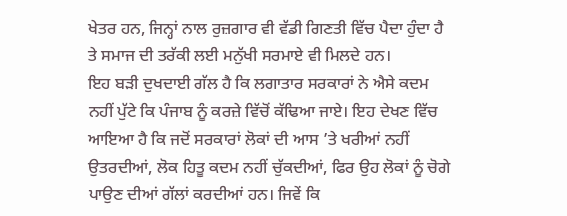ਖੇਤਰ ਹਨ, ਜਿਨ੍ਹਾਂ ਨਾਲ ਰੁਜ਼ਗਾਰ ਵੀ ਵੱਡੀ ਗਿਣਤੀ ਵਿੱਚ ਪੈਦਾ ਹੁੰਦਾ ਹੈ ਤੇ ਸਮਾਜ ਦੀ ਤਰੱਕੀ ਲਈ ਮਨੁੱਖੀ ਸਰਮਾਏ ਵੀ ਮਿਲਦੇ ਹਨ।
ਇਹ ਬੜੀ ਦੁਖਦਾਈ ਗੱਲ ਹੈ ਕਿ ਲਗਾਤਾਰ ਸਰਕਾਰਾਂ ਨੇ ਐਸੇ ਕਦਮ ਨਹੀਂ ਪੁੱਟੇ ਕਿ ਪੰਜਾਬ ਨੂੰ ਕਰਜ਼ੇ ਵਿੱਚੋਂ ਕੱਢਿਆ ਜਾਏ। ਇਹ ਦੇਖਣ ਵਿੱਚ ਆਇਆ ਹੈ ਕਿ ਜਦੋਂ ਸਰਕਾਰਾਂ ਲੋਕਾਂ ਦੀ ਆਸ ’ਤੇ ਖਰੀਆਂ ਨਹੀਂ ਉਤਰਦੀਆਂ, ਲੋਕ ਹਿਤੂ ਕਦਮ ਨਹੀਂ ਚੁੱਕਦੀਆਂ, ਫਿਰ ਉਹ ਲੋਕਾਂ ਨੂੰ ਚੋਗੇ ਪਾਉਣ ਦੀਆਂ ਗੱਲਾਂ ਕਰਦੀਆਂ ਹਨ। ਜਿਵੇਂ ਕਿ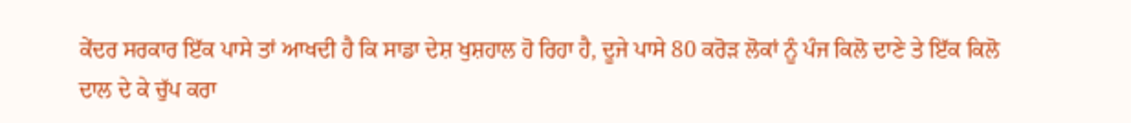ਕੇਂਦਰ ਸਰਕਾਰ ਇੱਕ ਪਾਸੇ ਤਾਂ ਆਖਦੀ ਹੈ ਕਿ ਸਾਡਾ ਦੇਸ਼ ਖੁਸ਼ਹਾਲ ਹੋ ਰਿਹਾ ਹੈ, ਦੂਜੇ ਪਾਸੇ 80 ਕਰੋੜ ਲੋਕਾਂ ਨੂੰ ਪੰਜ ਕਿਲੋ ਦਾਣੇ ਤੇ ਇੱਕ ਕਿਲੋ ਦਾਲ ਦੇ ਕੇ ਚੁੱਪ ਕਰਾ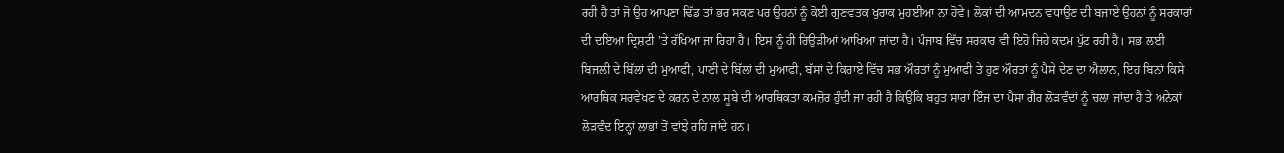ਰਹੀ ਹੈ ਤਾਂ ਜੋ ਉਹ ਆਪਣਾ ਢਿੱਡ ਤਾਂ ਭਰ ਸਕਣ ਪਰ ਉਹਨਾਂ ਨੂੰ ਕੋਈ ਗੁਣਵਤਕ ਖੁਰਾਕ ਮੁਹਈਆ ਨਾ ਹੋਵੇ। ਲੋਕਾਂ ਦੀ ਆਮਦਨ ਵਧਾਉਣ ਦੀ ਬਜਾਏ ਉਹਨਾਂ ਨੂੰ ਸਰਕਾਰਾਂ ਦੀ ਦਇਆ ਦ੍ਰਿਸ਼ਟੀ ’ਤੇ ਰੱਖਿਆ ਜਾ ਰਿਹਾ ਹੈ। ਇਸ ਨੂੰ ਹੀ ਰਿਉੜੀਆਂ ਆਖਿਆ ਜਾਂਦਾ ਹੈ। ਪੰਜਾਬ ਵਿੱਚ ਸਰਕਾਰ ਵੀ ਇਹੋ ਜਿਹੇ ਕਦਮ ਪੁੱਟ ਰਹੀ ਹੈ। ਸਭ ਲਈ ਬਿਜਲੀ ਦੇ ਬਿੱਲਾਂ ਦੀ ਮੁਆਫੀ, ਪਾਣੀ ਦੇ ਬਿੱਲਾਂ ਦੀ ਮੁਆਫੀ, ਬੱਸਾਂ ਦੇ ਕਿਰਾਏ ਵਿੱਚ ਸਭ ਔਰਤਾਂ ਨੂੰ ਮੁਆਫੀ ਤੇ ਹੁਣ ਔਰਤਾਂ ਨੂੰ ਪੈਸੇ ਦੇਣ ਦਾ ਐਲਾਨ, ਇਹ ਬਿਨਾਂ ਕਿਸੇ ਆਰਥਿਕ ਸਰਵੇਖਣ ਦੇ ਕਰਨ ਦੇ ਨਾਲ ਸੂਬੇ ਦੀ ਆਰਥਿਕਤਾ ਕਮਜ਼ੋਰ ਹੁੰਦੀ ਜਾ ਰਹੀ ਹੈ ਕਿਉਂਕਿ ਬਹੁਤ ਸਾਰਾ ਇੰਜ ਦਾ ਪੈਸਾ ਗੈਰ ਲੋੜਵੰਦਾਂ ਨੂੰ ਚਲਾ ਜਾਂਦਾ ਹੈ ਤੇ ਅਨੇਕਾਂ ਲੋੜਵੰਦ ਇਨ੍ਹਾਂ ਲਾਭਾਂ ਤੋਂ ਵਾਂਝੇ ਰਹਿ ਜਾਂਦੇ ਹਨ।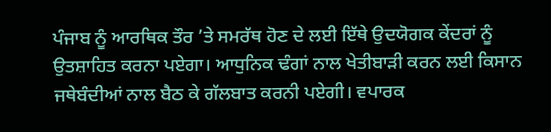ਪੰਜਾਬ ਨੂੰ ਆਰਥਿਕ ਤੌਰ ’ਤੇ ਸਮਰੱਥ ਹੋਣ ਦੇ ਲਈ ਇੱਥੇ ਉਦਯੋਗਕ ਕੇਂਦਰਾਂ ਨੂੰ ਉਤਸ਼ਾਹਿਤ ਕਰਨਾ ਪਏਗਾ। ਆਧੁਨਿਕ ਢੰਗਾਂ ਨਾਲ ਖੇਤੀਬਾੜੀ ਕਰਨ ਲਈ ਕਿਸਾਨ ਜਥੇਬੰਦੀਆਂ ਨਾਲ ਬੈਠ ਕੇ ਗੱਲਬਾਤ ਕਰਨੀ ਪਏਗੀ। ਵਪਾਰਕ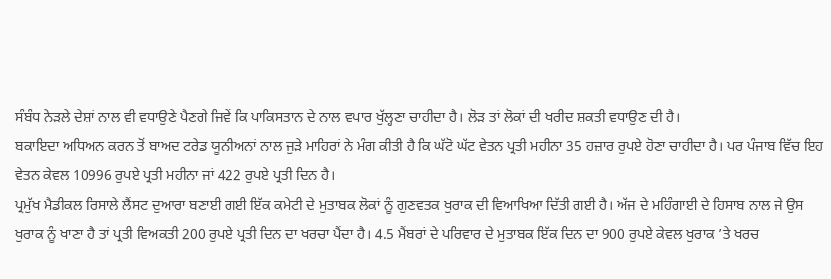ਸੰਬੰਧ ਨੇੜਲੇ ਦੇਸ਼ਾਂ ਨਾਲ ਵੀ ਵਧਾਉਣੇ ਪੈਣਗੇ ਜਿਵੇਂ ਕਿ ਪਾਕਿਸਤਾਨ ਦੇ ਨਾਲ ਵਪਾਰ ਖੁੱਲ੍ਹਣਾ ਚਾਹੀਦਾ ਹੈ। ਲੋੜ ਤਾਂ ਲੋਕਾਂ ਦੀ ਖਰੀਦ ਸ਼ਕਤੀ ਵਧਾਉਣ ਦੀ ਹੈ।
ਬਕਾਇਦਾ ਅਧਿਅਨ ਕਰਨ ਤੋਂ ਬਾਅਦ ਟਰੇਡ ਯੂਨੀਅਨਾਂ ਨਾਲ ਜੁੜੇ ਮਾਹਿਰਾਂ ਨੇ ਮੰਗ ਕੀਤੀ ਹੈ ਕਿ ਘੱਟੋ ਘੱਟ ਵੇਤਨ ਪ੍ਰਤੀ ਮਹੀਨਾ 35 ਹਜ਼ਾਰ ਰੁਪਏ ਹੋਣਾ ਚਾਹੀਦਾ ਹੈ। ਪਰ ਪੰਜਾਬ ਵਿੱਚ ਇਹ ਵੇਤਨ ਕੇਵਲ 10996 ਰੁਪਏ ਪ੍ਰਤੀ ਮਹੀਨਾ ਜਾਂ 422 ਰੁਪਏ ਪ੍ਰਤੀ ਦਿਨ ਹੈ।
ਪ੍ਰਮੁੱਖ ਮੈਡੀਕਲ ਰਿਸਾਲੇ ਲੈਂਸਟ ਦੁਆਰਾ ਬਣਾਈ ਗਈ ਇੱਕ ਕਮੇਟੀ ਦੇ ਮੁਤਾਬਕ ਲੋਕਾਂ ਨੂੰ ਗੁਣਵਤਕ ਖੁਰਾਕ ਦੀ ਵਿਆਖਿਆ ਦਿੱਤੀ ਗਈ ਹੈ। ਅੱਜ ਦੇ ਮਹਿੰਗਾਈ ਦੇ ਹਿਸਾਬ ਨਾਲ ਜੇ ਉਸ ਖੁਰਾਕ ਨੂੰ ਖਾਣਾ ਹੈ ਤਾਂ ਪ੍ਰਤੀ ਵਿਅਕਤੀ 200 ਰੁਪਏ ਪ੍ਰਤੀ ਦਿਨ ਦਾ ਖਰਚਾ ਪੈਂਦਾ ਹੈ। 4.5 ਮੈਂਬਰਾਂ ਦੇ ਪਰਿਵਾਰ ਦੇ ਮੁਤਾਬਕ ਇੱਕ ਦਿਨ ਦਾ 900 ਰੁਪਏ ਕੇਵਲ ਖੁਰਾਕ ’ਤੇ ਖਰਚ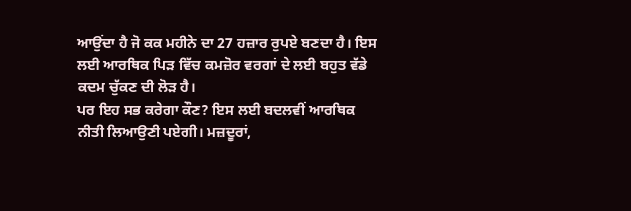ਆਉਂਦਾ ਹੈ ਜੋ ਕਕ ਮਹੀਨੇ ਦਾ 27 ਹਜ਼ਾਰ ਰੁਪਏ ਬਣਦਾ ਹੈ। ਇਸ ਲਈ ਆਰਥਿਕ ਪਿੜ ਵਿੱਚ ਕਮਜ਼ੋਰ ਵਰਗਾਂ ਦੇ ਲਈ ਬਹੁਤ ਵੱਡੇ ਕਦਮ ਚੁੱਕਣ ਦੀ ਲੋੜ ਹੈ।
ਪਰ ਇਹ ਸਭ ਕਰੇਗਾ ਕੌਣ? ਇਸ ਲਈ ਬਦਲਵੀਂ ਆਰਥਿਕ ਨੀਤੀ ਲਿਆਉਣੀ ਪਏਗੀ। ਮਜ਼ਦੂਰਾਂ,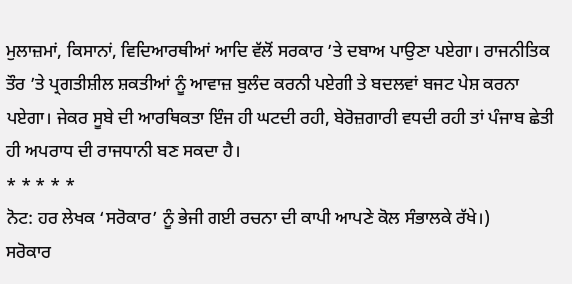ਮੁਲਾਜ਼ਮਾਂ, ਕਿਸਾਨਾਂ, ਵਿਦਿਆਰਥੀਆਂ ਆਦਿ ਵੱਲੋਂ ਸਰਕਾਰ ’ਤੇ ਦਬਾਅ ਪਾਉਣਾ ਪਏਗਾ। ਰਾਜਨੀਤਿਕ ਤੌਰ ’ਤੇ ਪ੍ਰਗਤੀਸ਼ੀਲ ਸ਼ਕਤੀਆਂ ਨੂੰ ਆਵਾਜ਼ ਬੁਲੰਦ ਕਰਨੀ ਪਏਗੀ ਤੇ ਬਦਲਵਾਂ ਬਜਟ ਪੇਸ਼ ਕਰਨਾ ਪਏਗਾ। ਜੇਕਰ ਸੂਬੇ ਦੀ ਆਰਥਿਕਤਾ ਇੰਜ ਹੀ ਘਟਦੀ ਰਹੀ, ਬੇਰੋਜ਼ਗਾਰੀ ਵਧਦੀ ਰਹੀ ਤਾਂ ਪੰਜਾਬ ਛੇਤੀ ਹੀ ਅਪਰਾਧ ਦੀ ਰਾਜਧਾਨੀ ਬਣ ਸਕਦਾ ਹੈ।
* * * * *
ਨੋਟ: ਹਰ ਲੇਖਕ ‘ਸਰੋਕਾਰ’ ਨੂੰ ਭੇਜੀ ਗਈ ਰਚਨਾ ਦੀ ਕਾਪੀ ਆਪਣੇ ਕੋਲ ਸੰਭਾਲਕੇ ਰੱਖੇ।)
ਸਰੋਕਾਰ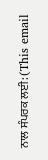ਨਾਲ ਸੰਪਰਕ ਲਈ: (This email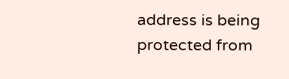address is being protected from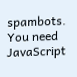spambots. You need JavaScript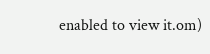enabled to view it.om)